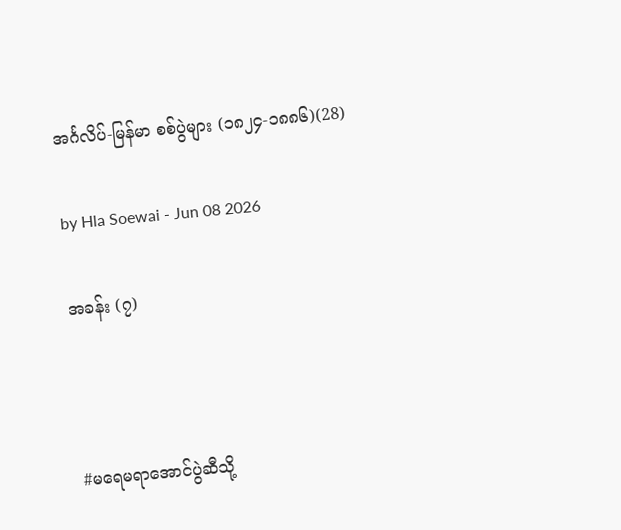အင်္ဂလိပ်-မြန်မာ စစ်ပွဲများ (၁၈၂၄-၁၈၈၆)(28)

by Hla Soewai - Jun 08 2026

အခန်း (၇)



#မရေမရာအောင်ပွဲဆီသို့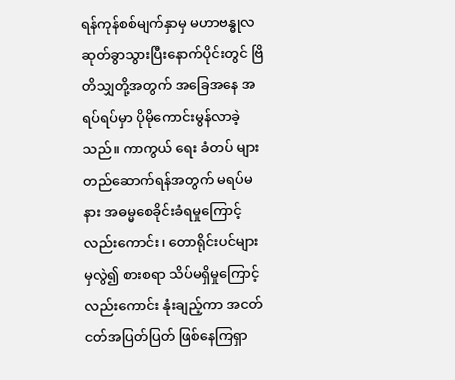ရန်ကုန်စစ်မျက်နှာမှ မဟာဗန္ဓုလ ဆုတ်ခွာသွားပြီးနောက်ပိုင်းတွင် ဗြိတိသျှတို့အတွက် အခြေအနေ အရပ်ရပ်မှာ ပိုမိုကောင်းမွန်လာခဲ့သည်။ ကာကွယ် ရေး ခံတပ် များ တည်ဆောက်ရန်အတွက် မရပ်မနား အဓမ္မစေခိုင်းခံရမှုကြောင့်လည်းကောင်း၊ တောရိုင်းပင်များမှလွဲ၍ စားစရာ သိပ်မရှိမှုကြောင့်လည်းကောင်း နုံးချည့်ကာ အငတ်ငတ်အပြတ်ပြတ် ဖြစ်နေကြရှာ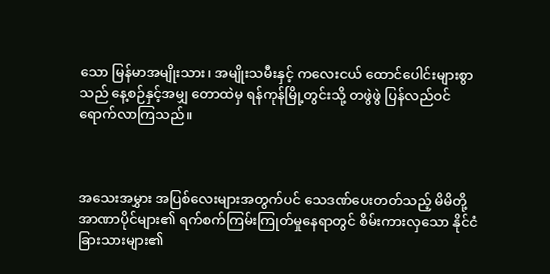သော မြန်မာအမျိုးသား၊ အမျိုးသမီးနှင့် ကလေးငယ် ထောင်ပေါင်းများစွာသည် နေ့စဉ်နှင့်အမျှ တောထဲမှ ရန်ကုန်မြို့တွင်းသို့ တဖွဲဖွဲ ပြန်လည်ဝင်ရောက်လာကြသည်။



အသေးအမွှား အပြစ်လေးများအတွက်ပင် သေဒဏ်ပေးတတ်သည့် မိမိတို့အာဏာပိုင်များ၏ ရက်စက်ကြမ်းကြုတ်မှုနေရာတွင် စိမ်းကားလှသော နိုင်ငံခြားသားများ၏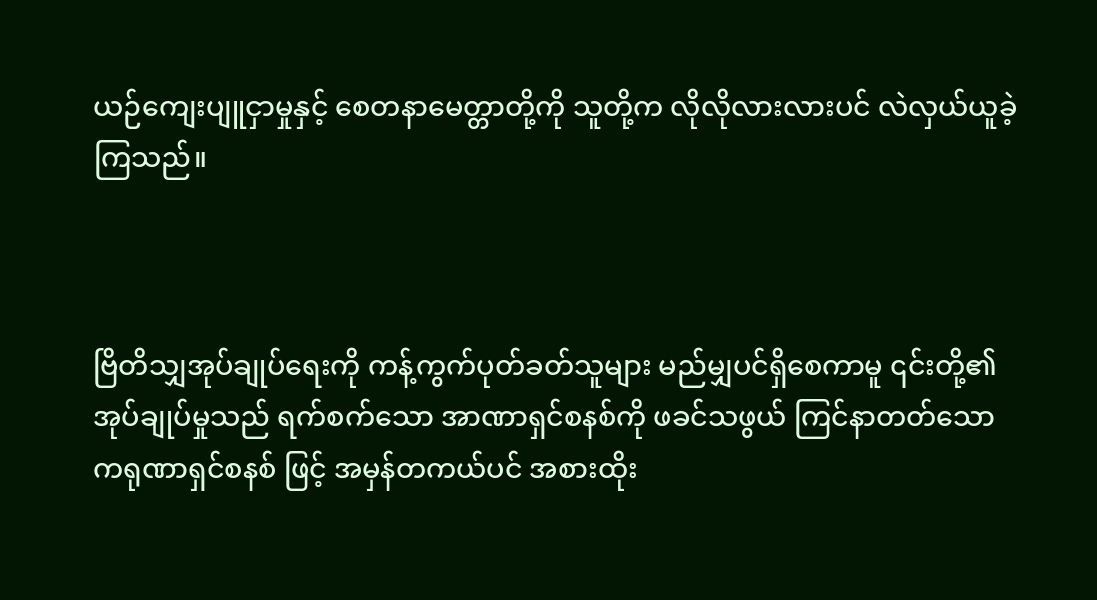ယဉ်ကျေးပျူငှာမှုနှင့် စေတနာမေတ္တာတို့ကို သူတို့က လိုလိုလားလားပင် လဲလှယ်ယူခဲ့ကြသည်။



ဗြိတိသျှအုပ်ချုပ်ရေးကို ကန့်ကွက်ပုတ်ခတ်သူများ မည်မျှပင်ရှိစေကာမူ ၎င်းတို့၏ အုပ်ချုပ်မှုသည် ရက်စက်သော အာဏာရှင်စနစ်ကို ဖခင်သဖွယ် ကြင်နာတတ်သော ကရုဏာရှင်စနစ် ဖြင့် အမှန်တကယ်ပင် အစားထိုး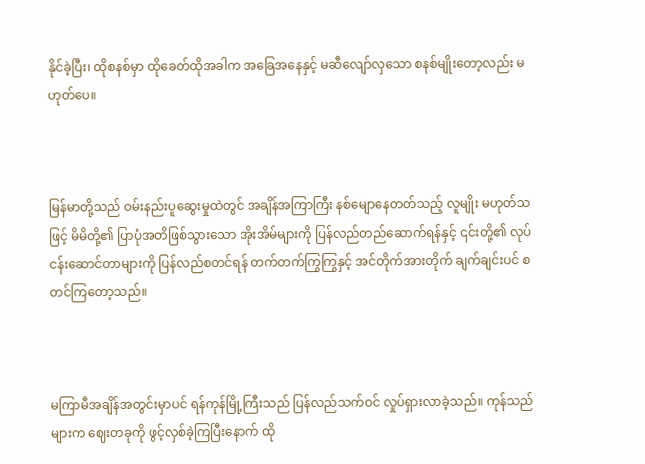နိုင်ခဲ့ပြီး၊ ထိုစနစ်မှာ ထိုခေတ်ထိုအခါက အခြေအနေနှင့် မဆီလျော်လှသော စနစ်မျိုးတော့လည်း မဟုတ်ပေ။



မြန်မာတို့သည် ဝမ်းနည်းပူဆွေးမှုထဲတွင် အချိန်အကြာကြီး နစ်မျောနေတတ်သည့် လူမျိုး မဟုတ်သဖြင့် မိမိတို့၏ ပြာပုံအတိဖြစ်သွားသော အိုးအိမ်များကို ပြန်လည်တည်ဆောက်ရန်နှင့် ၎င်းတို့၏ လုပ်ငန်းဆောင်တာများကို ပြန်လည်စတင်ရန် တက်တက်ကြွကြွနှင့် အင်တိုက်အားတိုက် ချက်ချင်းပင် စတင်ကြတော့သည်။



မကြာမီအချိန်အတွင်းမှာပင် ရန်ကုန်မြို့ကြီးသည် ပြန်လည်သက်ဝင် လှုပ်ရှားလာခဲ့သည်။ ကုန်သည်များက ဈေးတခုကို ဖွင့်လှစ်ခဲ့ကြပြီးနောက် ထို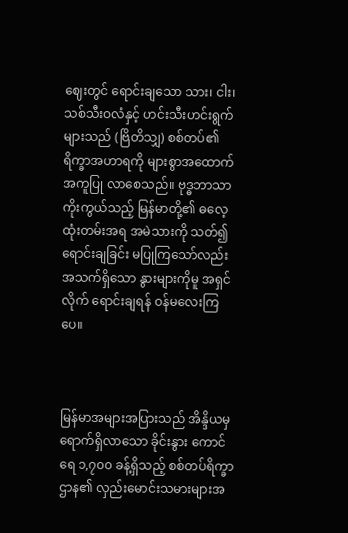ဈေးတွင် ရောင်းချသော သား၊ ငါး၊ သစ်သီးဝလံနှင့် ဟင်းသီးဟင်းရွက်များသည် (ဗြိတိသျှ) စစ်တပ်၏ ရိက္ခာအဟာရကို များစွာအထောက်အကူပြု လာစေသည်။ ဗုဒ္ဓဘာသာ ကိုးကွယ်သည့် မြန်မာတို့၏ ဓလေ့ထုံးတမ်းအရ အမဲသားကို သတ်၍ ရောင်းချခြင်း မပြုကြသော်လည်း အသက်ရှိသော နွားများကိုမူ အရှင်လိုက် ရောင်းချရန် ဝန်မလေးကြပေ။



မြန်မာအများအပြားသည် အိန္ဒိယမှ ရောက်ရှိလာသော ခိုင်းနွား ကောင်ရေ ၁,၇၀၀ ခန့်ရှိသည့် စစ်တပ်ရိက္ခာဌာန၏ လှည်းမောင်းသမားများအ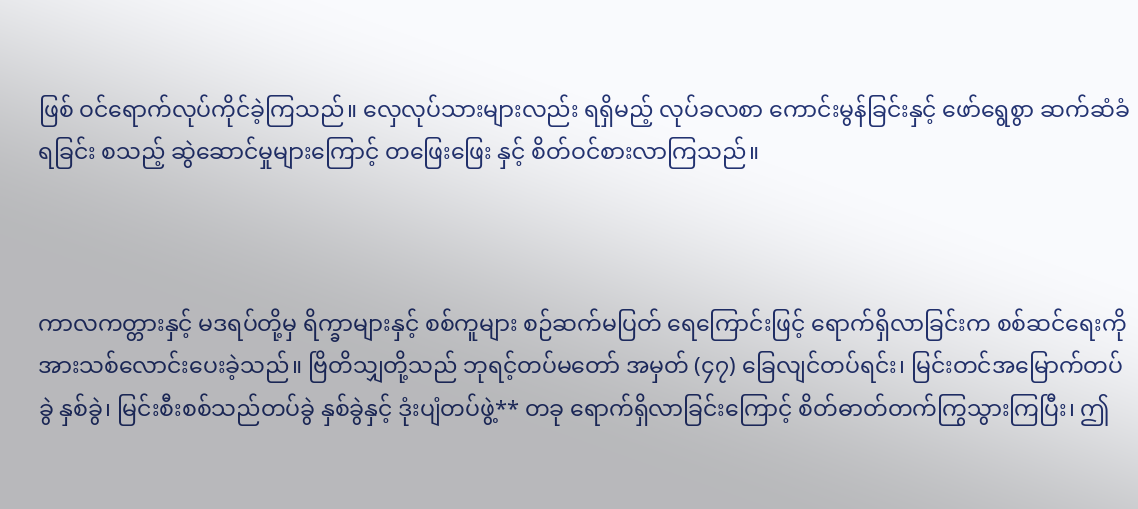ဖြစ် ဝင်ရောက်လုပ်ကိုင်ခဲ့ကြသည်။ လှေလုပ်သားများလည်း ရရှိမည့် လုပ်ခလစာ ကောင်းမွန်ခြင်းနှင့် ဖော်ရွေစွာ ဆက်ဆံခံရခြင်း စသည့် ဆွဲဆောင်မှုများကြောင့် တဖြေးဖြေး နှင့် စိတ်ဝင်စားလာကြသည်။



ကာလကတ္တားနှင့် မဒရပ်တို့မှ ရိက္ခာများနှင့် စစ်ကူများ စဉ်ဆက်မပြတ် ရေကြောင်းဖြင့် ရောက်ရှိလာခြင်းက စစ်ဆင်ရေးကို အားသစ်လောင်းပေးခဲ့သည်။ ဗြိတိသျှတို့သည် ဘုရင့်တပ်မတော် အမှတ် (၄၇) ခြေလျင်တပ်ရင်း၊ မြင်းတင်အမြောက်တပ်ခွဲ နှစ်ခွဲ၊ မြင်းစီးစစ်သည်တပ်ခွဲ နှစ်ခွဲနှင့် ဒုံးပျံတပ်ဖွဲ့** တခု ရောက်ရှိလာခြင်းကြောင့် စိတ်ဓာတ်တက်ကြွသွားကြပြီး၊ ဤ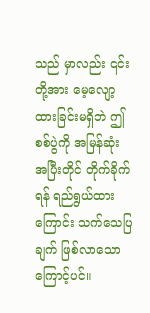သည် မှာလည်း ၎င်းတို့အား မေ့လျော့ထားခြင်းမရှိဘဲ ဤစစ်ပွဲကို အမြန်ဆုံး အပြီးတိုင် တိုက်ခိုက်ရန် ရည်ရွယ်ထားကြောင်း သက်သေပြချက် ဖြစ်လာသော ကြောင့်ပင်။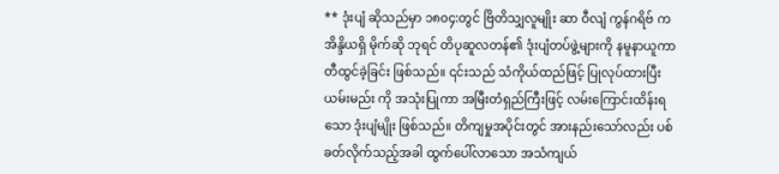** ဒုံးပျံ ဆိုသည်မှာ ၁၈၀၄:တွင် ဗြိတိသျှလူမျိုး ဆာ ဝီလျံ ကွန်ဂရိဗ် က အိန္ဒိယရှိ မိုက်ဆို ဘုရင် တိပုဆူလတန်၏ ဒုံးပျံတပ်ဖွဲ့များကို နမူနာယူကာ တီထွင်ခဲ့ခြင်း ဖြစ်သည်။ ၎င်းသည် သံကိုယ်ထည်ဖြင့် ပြုလုပ်ထားပြီး ယမ်းမည်း ကို အသုံးပြုကာ အမြီးတံရှည်ကြီးဖြင့် လမ်းကြောင်းထိန်းရသော ဒုံးပျံမျိုး ဖြစ်သည်။ တိကျမှုအပိုင်းတွင် အားနည်းသော်လည်း ပစ်ခတ်လိုက်သည့်အခါ ထွက်ပေါ်လာသော အသံကျယ်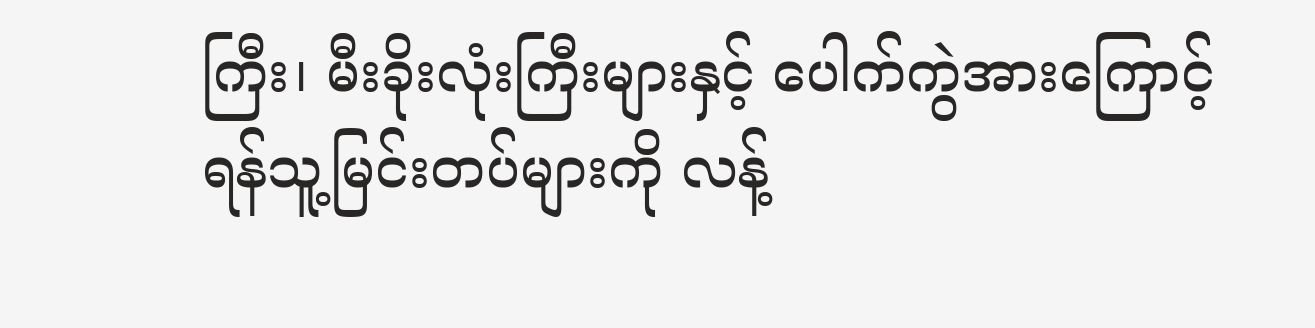ကြီး၊ မီးခိုးလုံးကြီးများနှင့် ပေါက်ကွဲအားကြောင့် ရန်သူ့မြင်းတပ်များကို လန့်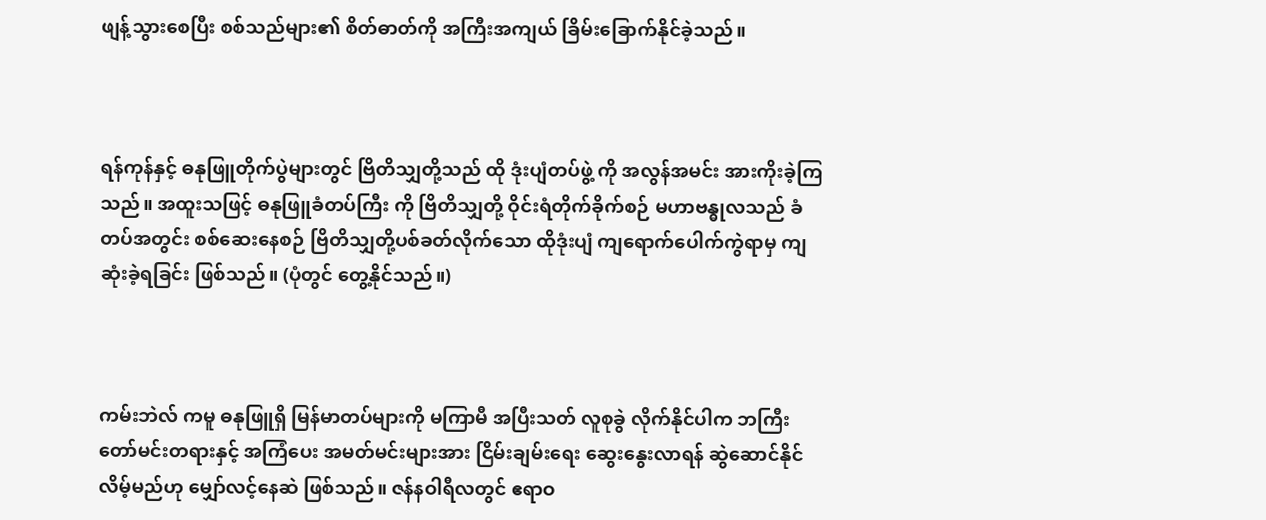ဖျန့်သွားစေပြီး စစ်သည်များ၏ စိတ်ဓာတ်ကို အကြီးအကျယ် ခြိမ်းခြောက်နိုင်ခဲ့သည်။



ရန်ကုန်နှင့် ဓနုဖြူတိုက်ပွဲများတွင် ဗြိတိသျှတို့သည် ထို ဒုံးပျံတပ်ဖွဲ့ ကို အလွန်အမင်း အားကိုးခဲ့ကြသည်။ အထူးသဖြင့် ဓနုဖြူခံတပ်ကြီး ကို ဗြိတိသျှတို့ ဝိုင်းရံတိုက်ခိုက်စဉ် မဟာဗန္ဓုလသည် ခံတပ်အတွင်း စစ်ဆေးနေစဉ် ဗြိတိသျှတို့ပစ်ခတ်လိုက်သော ထိုဒုံးပျံ ကျရောက်ပေါက်ကွဲရာမှ ကျဆုံးခဲ့ရခြင်း ဖြစ်သည်။ (ပုံတွင် တွေ့နိုင်သည်။)



ကမ်းဘဲလ် ကမူ ဓနုဖြူရှိ မြန်မာတပ်များကို မကြာမီ အပြီးသတ် လူစုခွဲ လိုက်နိုင်ပါက ဘကြီးတော်မင်းတရားနှင့် အကြံပေး အမတ်မင်းများအား ငြိမ်းချမ်းရေး ဆွေးနွေးလာရန် ဆွဲဆောင်နိုင်လိမ့်မည်ဟု မျှော်လင့်နေဆဲ ဖြစ်သည်။ ဇန်နဝါရီလတွင် ဧရာဝ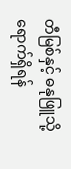တီမြစ်နှင့် ဓနုဖြူသို့ ရောက်ရှိရန်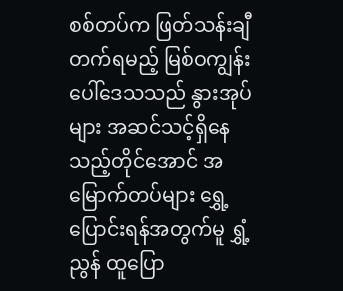စစ်တပ်က ဖြတ်သန်းချီတက်ရမည့် မြစ်ဝကျွန်းပေါ်ဒေသသည် နွားအုပ်များ အဆင်သင့်ရှိနေသည့်တိုင်အောင် အမြောက်တပ်များ ရွှေ့ပြောင်းရန်အတွက်မူ ရွှံ့ညွန် ထူပြော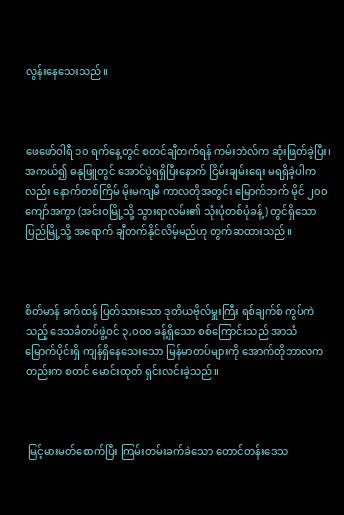လွန်းနေသေးသည်။



ဖေဖော်ဝါရီ ၁၀ ရက်နေ့တွင် စတင်ချီတက်ရန် ကမ်းဘဲလ်က ဆုံးဖြတ်ခဲ့ပြီး၊ အကယ်၍ ဓနုဖြူတွင် အောင်ပွဲရရှိပြီးနောက် ငြိမ်းချမ်းရေး မရရှိခဲ့ပါကလည်း နောက်တစ်ကြိမ် မိုးမကျမီ ကာလတိုအတွင်း မြောက်ဘက် မိုင် ၂၀၀ ကျော်အကွာ (အင်းဝမြို့သို့ သွားရာလမ်း၏ သုံးပုံတစ်ပုံခန့်) တွင်ရှိသော ပြည်မြို့သို့ အရောက် ချီတက်နိုင်လိမ့်မည်ဟု တွက်ဆထားသည်။



စိတ်မာန် ခက်ထန် ပြတ်သားသော ဒုတိယဗိုလ်မှူးကြီး ရစ်ချက်စ် ကွပ်ကဲသည့် ဒေသခံတပ်ဖွဲ့ဝင် ၃,၀၀၀ ခန့်ရှိသော စစ်ကြောင်းသည် အာသံ မြောက်ပိုင်းရှိ ကျန်ရှိနေသေးသော မြန်မာတပ်များကို အောက်တိုဘာလကတည်းက စတင် မောင်းထုတ် ရှင်းလင်းခဲ့သည်။



 မြင့်မားမတ်စောက်ပြီး ကြမ်းတမ်းခက်ခဲသော တောင်တန်းဒေသ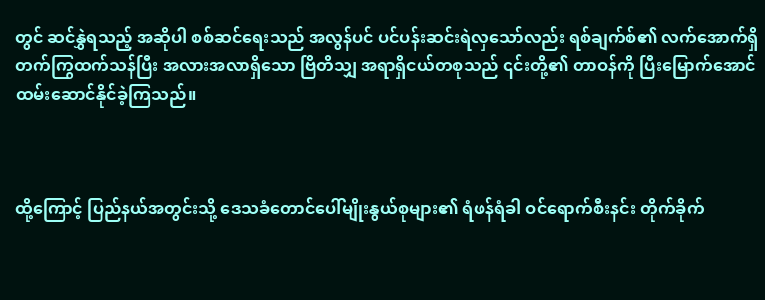တွင် ဆင်နွှဲရသည့် အဆိုပါ စစ်ဆင်ရေးသည် အလွန်ပင် ပင်ပန်းဆင်းရဲလှသော်လည်း ရစ်ချက်စ်၏ လက်အောက်ရှိ တက်ကြွထက်သန်ပြီး အလားအလာရှိသော ဗြိတိသျှ အရာရှိငယ်တစုသည် ၎င်းတို့၏ တာဝန်ကို ပြီးမြောက်အောင် ထမ်းဆောင်နိုင်ခဲ့ကြသည်။



ထို့ကြောင့် ပြည်နယ်အတွင်းသို့ ဒေသခံတောင်ပေါ်မျိုးနွယ်စုများ၏ ရံဖန်ရံခါ ဝင်ရောက်စီးနင်း တိုက်ခိုက်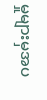မှုများမှအပ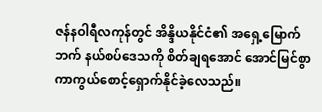ဇန်နဝါရီလကုန်တွင် အိန္ဒိယနိုင်ငံ၏ အရှေ့မြောက်ဘက် နယ်စပ်ဒေသကို စိတ်ချရအောင် အောင်မြင်စွာ ကာကွယ်စောင့်ရှောက်နိုင်ခဲ့လေသည်။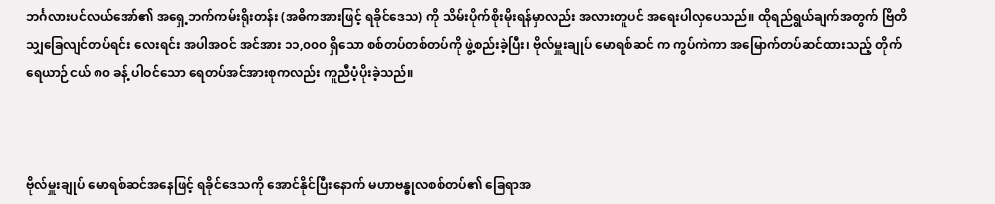ဘင်္ဂလားပင်လယ်အော်၏ အရှေ့ဘက်ကမ်းရိုးတန်း (အဓိကအားဖြင့် ရခိုင်ဒေသ) ကို သိမ်းပိုက်စိုးမိုးရန်မှာလည်း အလားတူပင် အရေးပါလှပေသည်။ ထိုရည်ရွယ်ချက်အတွက် ဗြိတိသျှခြေလျင်တပ်ရင်း လေးရင်း အပါအဝင် အင်အား ၁၁,၀၀၀ ရှိသော စစ်တပ်တစ်တပ်ကို ဖွဲ့စည်းခဲ့ပြီး၊ ဗိုလ်မှူးချုပ် မောရစ်ဆင် က ကွပ်ကဲကာ အမြောက်တပ်ဆင်ထားသည့် တိုက်ရေယာဉ်ငယ် ၈၀ ခန့် ပါဝင်သော ရေတပ်အင်အားစုကလည်း ကူညီပံ့ပိုးခဲ့သည်။



ဗိုလ်မှူးချုပ် မောရစ်ဆင်အနေဖြင့် ရခိုင်ဒေသကို အောင်နိုင်ပြီးနောက် မဟာဗန္ဓုလစစ်တပ်၏ ခြေရာအ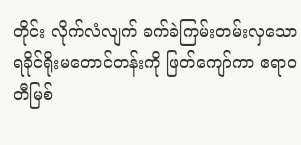တိုင်း လိုက်လံလျက် ခက်ခဲကြမ်းတမ်းလှသော ရခိုင်ရိုးမတောင်တန်းကို ဖြတ်ကျော်ကာ ဧရာဝတီမြစ်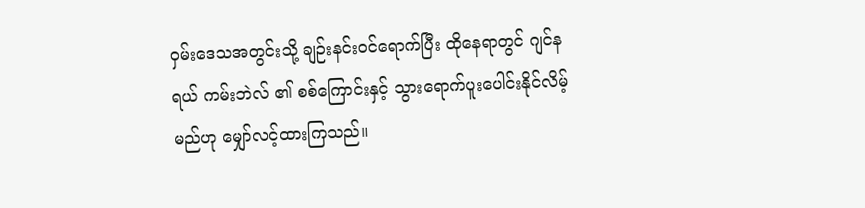ဝှမ်းဒေသအတွင်းသို့ ချဉ်းနင်းဝင်ရောက်ပြီး ထိုနေရာတွင် ဂျင်နရယ် ကမ်းဘဲလ် ၏ စစ်ကြောင်းနှင့် သွားရောက်ပူးပေါင်းနိုင်လိမ့်မည်ဟု မျှော်လင့်ထားကြသည်။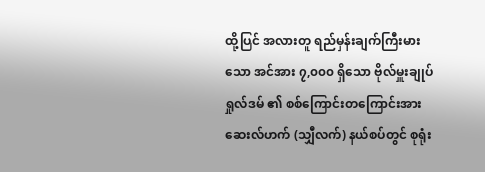ထို့ပြင် အလားတူ ရည်မှန်းချက်ကြီးမားသော အင်အား ၇,၀၀၀ ရှိသော ဗိုလ်မှူးချုပ် ရှုလ်ဒမ် ၏ စစ်ကြောင်းတကြောင်းအား ဆေးလ်ဟက် (သျှီလက်) နယ်စပ်တွင် စုရုံး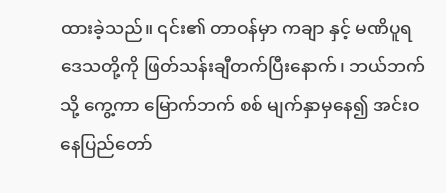ထားခဲ့သည်။ ၎င်း၏ တာဝန်မှာ ကချာ နှင့် မဏိပူရ ဒေသတို့ကို ဖြတ်သန်းချီတက်ပြီးနောက်၊ ဘယ်ဘက်သို့ ကွေ့ကာ မြောက်ဘက် စစ် မျက်နှာမှနေ၍ အင်းဝနေပြည်တော်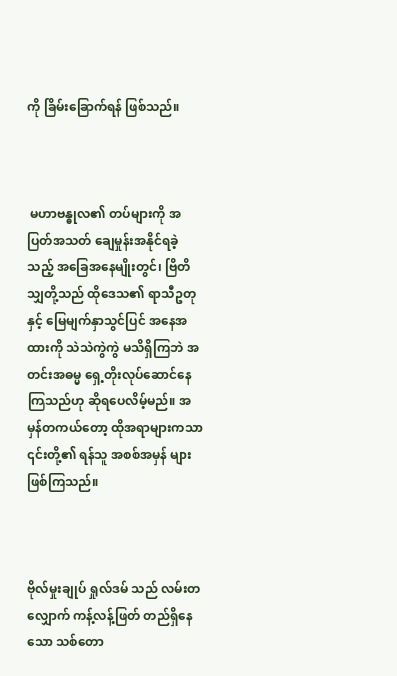ကို ခြိမ်းခြောက်ရန် ဖြစ်သည်။



 မဟာဗန္ဓုလ၏ တပ်များကို အပြတ်အသတ် ချေမှုန်းအနိုင်ရခဲ့သည့် အခြေအနေမျိုးတွင်၊ ဗြိတိသျှတို့သည် ထိုဒေသ၏ ရာသီဥတုနှင့် မြေမျက်နှာသွင်ပြင် အနေအထားကို သဲသဲကွဲကွဲ မသိရှိကြဘဲ အတင်းအဓမ္မ ရှေ့တိုးလုပ်ဆောင်နေကြသည်ဟု ဆိုရပေလိမ့်မည်။ အမှန်တကယ်တော့ ထိုအရာများကသာ ၎င်းတို့၏ ရန်သူ အစစ်အမှန် များ ဖြစ်ကြသည်။



ဗိုလ်မှုးချုပ် ရှုလ်ဒမ် သည် လမ်းတလျှောက် ကန့်လန့်ဖြတ် တည်ရှိနေသော သစ်တော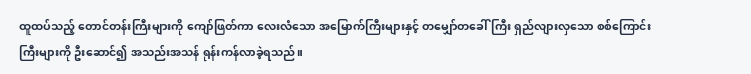ထူထပ်သည့် တောင်တန်းကြီးများကို ကျော်ဖြတ်ကာ လေးလံသော အမြောက်ကြီးများနှင့် တမျှော်တခေါ်ကြီး ရှည်လျားလှသော စစ်ကြောင်းကြီးများကို ဦးဆောင်၍ အသည်းအသန် ရုန်းကန်လာခဲ့ရသည်။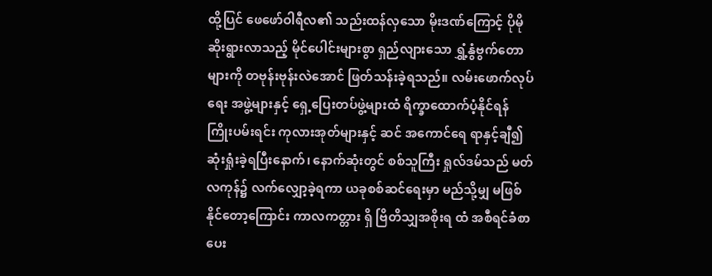ထို့ပြင် ဖေဖော်ဝါရီလ၏ သည်းထန်လှသော မိုးဒဏ်ကြောင့် ပိုမိုဆိုးရွားလာသည့် မိုင်ပေါင်းများစွာ ရှည်လျားသော ရွှံ့နွံဗွက်တောများကို တဗုန်းဗုန်းလဲအောင် ဖြတ်သန်းခဲ့ရသည်။ လမ်းဖောက်လုပ်ရေး အဖွဲ့များနှင့် ရှေ့ပြေးတပ်ဖွဲ့များထံ ရိက္ခာထောက်ပံ့နိုင်ရန် ကြိုးပမ်းရင်း ကုလားအုတ်များနှင့် ဆင် အကောင်ရေ ရာနှင့်ချီ၍ ဆုံးရှုံးခဲ့ရပြီးနောက်၊ နောက်ဆုံးတွင် စစ်သူကြီး ရှုလ်ဒမ်သည် မတ်လကုန်၌ လက်လျှော့ခဲ့ရကာ ယခုစစ်ဆင်ရေးမှာ မည်သို့မျှ မဖြစ်နိုင်တော့ကြောင်း ကာလကတ္တား ရှိ ဗြိတိသျှအစိုးရ ထံ အစီရင်ခံစာ ပေး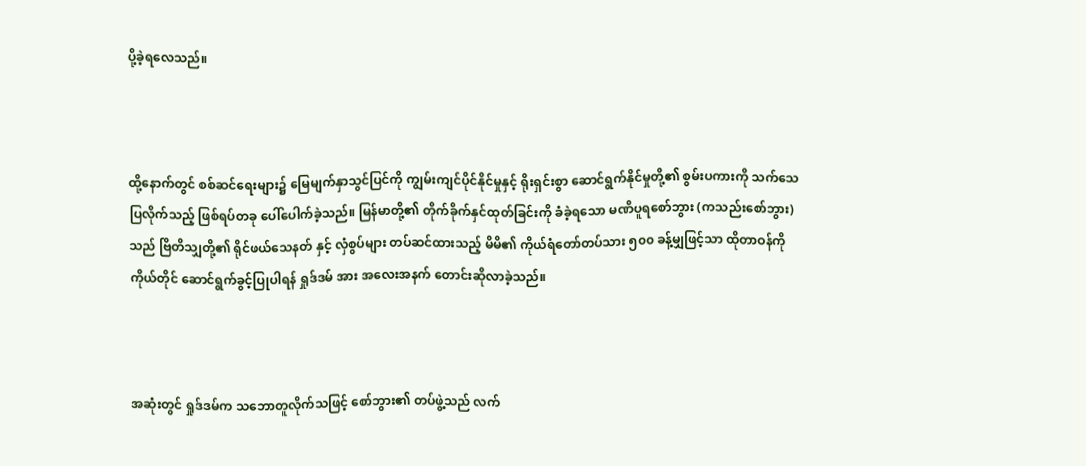ပို့ခဲ့ရလေသည်။



ထို့နောက်တွင် စစ်ဆင်ရေးများ၌ မြေမျက်နှာသွင်ပြင်ကို ကျွမ်းကျင်ပိုင်နိုင်မှုနှင့် ရိုးရှင်းစွာ ဆောင်ရွက်နိုင်မှုတို့၏ စွမ်းပကားကို သက်သေပြလိုက်သည့် ဖြစ်ရပ်တခု ပေါ်ပေါက်ခဲ့သည်။ မြန်မာတို့၏ တိုက်ခိုက်နှင်ထုတ်ခြင်းကို ခံခဲ့ရသော မဏိပူရစော်ဘွား (ကသည်းစော်ဘွား) သည် ဗြိတိသျှတို့၏ ရိုင်ဖယ်သေနတ် နှင့် လှံစွပ်များ တပ်ဆင်ထားသည့် မိမိ၏ ကိုယ်ရံတော်တပ်သား ၅၀၀ ခန့်မျှဖြင့်သာ ထိုတာဝန်ကို ကိုယ်တိုင် ဆောင်ရွက်ခွင့်ပြုပါရန် ရှုဒ်ဒမ် အား အလေးအနက် တောင်းဆိုလာခဲ့သည်။



အဆုံးတွင် ရှုဒ်ဒမ်က သဘောတူလိုက်သဖြင့် စော်ဘွား၏ တပ်ဖွဲ့သည် လက်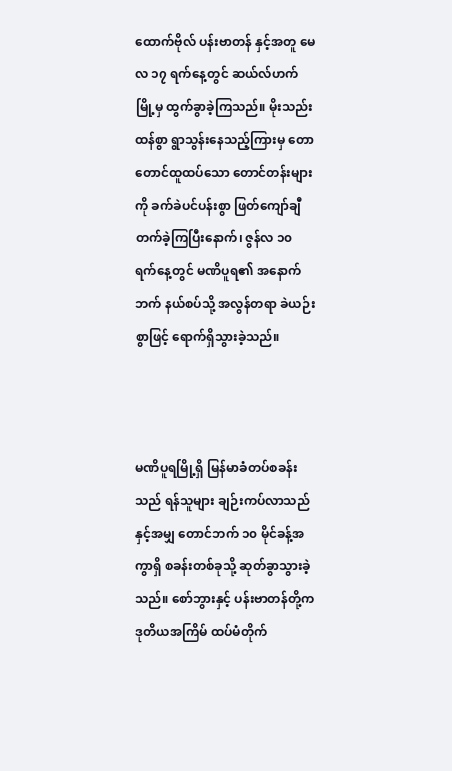ထောက်ဗိုလ် ပန်းဗာတန် နှင့်အတူ မေလ ၁၇ ရက်နေ့တွင် ဆယ်လ်ဟက် မြို့မှ ထွက်ခွာခဲ့ကြသည်။ မိုးသည်းထန်စွာ ရွာသွန်းနေသည့်ကြားမှ တောတောင်ထူထပ်သော တောင်တန်းများကို ခက်ခဲပင်ပန်းစွာ ဖြတ်ကျော်ချီတက်ခဲ့ကြပြီးနောက်၊ ဇွန်လ ၁၀ ရက်နေ့တွင် မဏိပူရ၏ အနောက်ဘက် နယ်စပ်သို့ အလွန်တရာ ခဲယဉ်းစွာဖြင့် ရောက်ရှိသွားခဲ့သည်။



မဏိပူရမြို့ရှိ မြန်မာခံတပ်စခန်းသည် ရန်သူများ ချဉ်းကပ်လာသည်နှင့်အမျှ တောင်ဘက် ၁၀ မိုင်ခန့်အကွာရှိ စခန်းတစ်ခုသို့ ဆုတ်ခွာသွားခဲ့သည်။ စော်ဘွားနှင့် ပန်းဗာတန်တို့က ဒုတိယအကြိမ် ထပ်မံတိုက်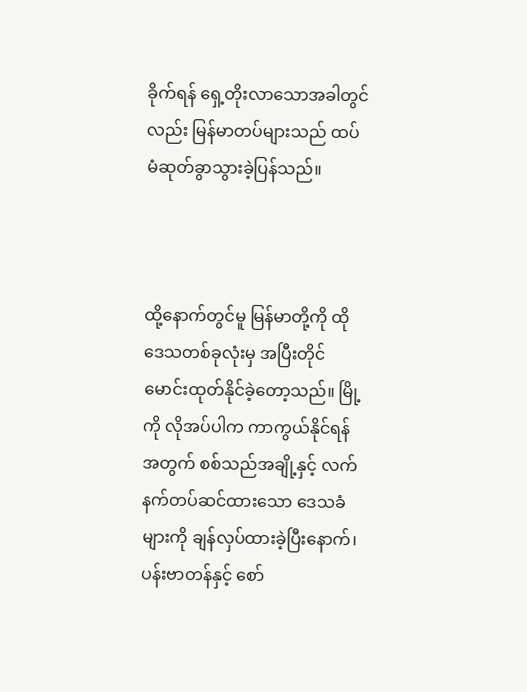ခိုက်ရန် ရှေ့တိုးလာသောအခါတွင်လည်း မြန်မာတပ်များသည် ထပ်မံဆုတ်ခွာသွားခဲ့ပြန်သည်။



ထို့နောက်တွင်မူ မြန်မာတို့ကို ထိုဒေသတစ်ခုလုံးမှ အပြီးတိုင် မောင်းထုတ်နိုင်ခဲ့တော့သည်။ မြို့ကို လိုအပ်ပါက ကာကွယ်နိုင်ရန်အတွက် စစ်သည်အချို့နှင့် လက်နက်တပ်ဆင်ထားသော ဒေသခံများကို ချန်လှပ်ထားခဲ့ပြီးနောက်၊ ပန်းဗာတန်နှင့် စော်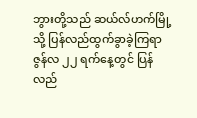ဘွားတို့သည် ဆယ်လ်ဟက်မြို့သို့ ပြန်လည်ထွက်ခွာခဲ့ကြရာ ဇွန်လ ၂၂ ရက်နေ့တွင် ပြန်လည်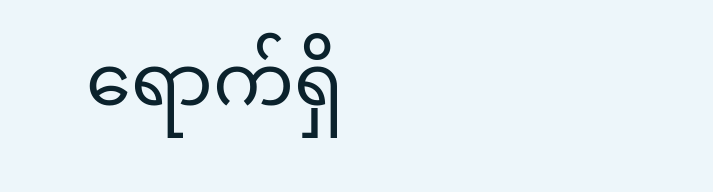ရောက်ရှိ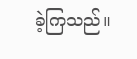ခဲ့ကြသည်။